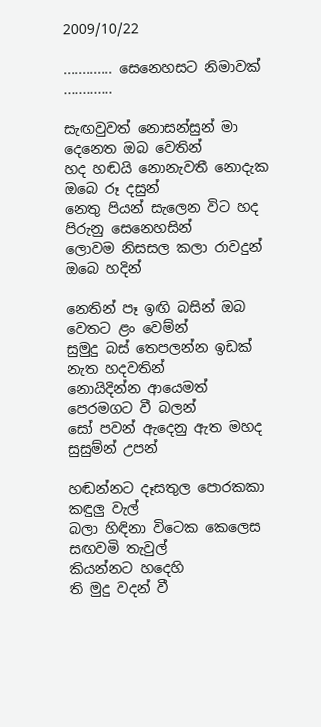2009/10/22

............. සෙනෙහසට නිමාවක් .............

සැඟවුවත් නොසන්සුන් මා දෙනෙත ඔබ වෙතින්
හද හඬයි නොනැවතී නොදැක ඔබෙ රූ දසුන්
නෙතු පියන් සැලෙන විට හද පිරුනු සෙනෙහසින්
ලොවම නිසසල කලා රාවදුන් ඔබෙ හදින්

නෙතින් පෑ ඉඟි බසින් ඔබ වෙතට ළං වෙම්න්
සුමුදු බස් තෙපලන්න ඉඩක් නැත හදවතින්
නොයිදින්න ආයෙමත් පෙරමගට වී බලන්
සෝ පවන් ඇදෙනු ඇත මහද සුසුම්න් උපන්

හඬන්නට දෑසතුල පොරකකා කඳුලු වැල්
බලා හිඳිනා විටෙක කෙලෙස සඟවමි තැවුල්
කියන්නට හදෙහි
ති මුදු වදන් වී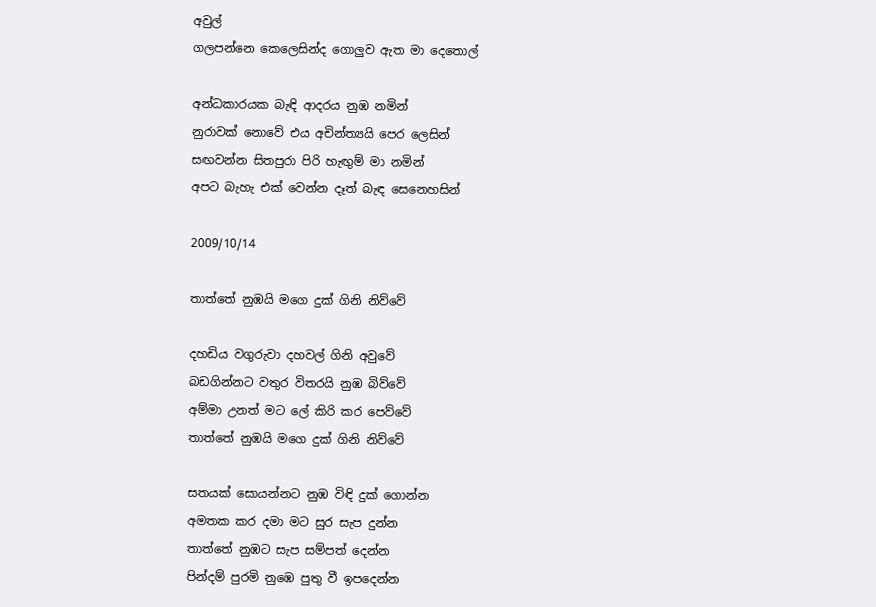අවුල්
ගලපන්නෙ කෙලෙසින්ද ගොලුව ඇත මා දෙතොල්

අන්ධකාරයක බැඳි ආදරය නුඹ නමින්
නුරාවක් නොවේ එය අචින්ත්‍යයි පෙර ලෙසින්
සඟවන්න සිතපුරා පිරි හැඟුම් මා නමින්
අපට බැහැ එක් වෙන්න දෑත් බැඳ සෙනෙහසින්

2009/10/14

තාත්තේ නුඹයි මගෙ දුක් ගිනි නිව්වේ

දහඩිය වගුරුවා දහවල් ගිනි අවුවේ
බඩගින්නට වතුර විතරයි නුඹ බිව්වේ
අම්මා උනත් මට ලේ කිරි කර පෙව්වේ
තාත්තේ නුඹයි මගෙ දුක් ගිනි නිව්වේ

සතයක් සොයන්නට නුඹ විඳි දුක් ගොන්න
අමතක කර දමා මට සුර සැප දුන්න
තාත්තේ නුඹට සැප සම්පත් දෙන්න
පින්දම් පුරමි නුඹෙ පුතු වී ඉපදෙන්න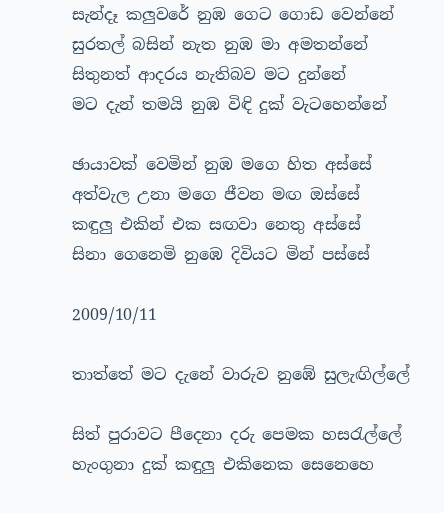සැන්දෑ කලුවරේ නුඹ ගෙට ගොඩ වෙන්නේ
සුරතල් බසින් නැත නුඹ මා අමතන්නේ
සිතුනත් ආදරය නැතිබව මට දුන්නේ
මට දැන් තමයි නුඹ විඳි දුක් වැටහෙන්නේ

ඡායාවක් වෙමින් නුඹ මගෙ හිත අස්සේ
අත්වැල උනා මගෙ ජීවන මඟ ඔස්සේ
කඳුලු එකින් එක සඟවා නෙතු අස්සේ
සිනා ගෙනෙමි නුඹෙ දිවියට මින් පස්සේ

2009/10/11

තාත්තේ මට දැනේ වාරුව නුඹේ සුලැඟිල්ලේ

සිත් පුරාවට පීදෙනා දරු පෙමක හසරැල්ලේ
හැංගුනා දුක් කඳුලු එකිනෙක සෙනෙහෙ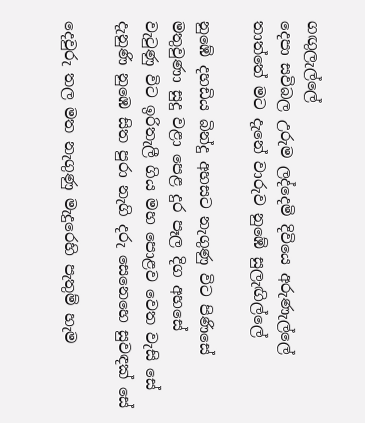ගඟුලැල්ලේ
දෙපා සවිබල උරුම ලද්දෙමි දිවියෙ අරුණැල්ලේ
තාත්තේ මට දැනේ වාරුව නුඹේ සුලැඟිල්ලේ

නුඹේ දහඩිය බින්දු අහසට නැගුණු විට පිණිසේ
මතුවුණා සුදු වළා පෙළ දුර පෑල දිග අහසේ
වැටුණු විට ඉරිතැලී ගිය මහ පොළව වෙත වැසි සේ
දැනුණි නුඹෙ සිත පුරා නැගි දරු සෙනෙහෙ සුවඳක් සේ

දෙවුරු තල මත නැගුණු මැදුරෙහි පැතුම් හැම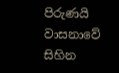පිරුණයි
වාසනාවේ සිහින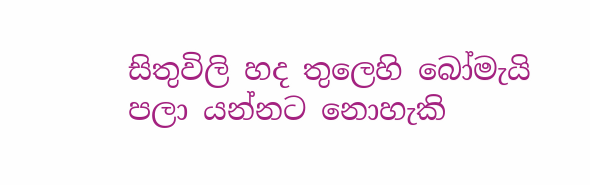සිතුවිලි හද තුලෙහි බෝමැයි
පලා යන්නට නොහැකි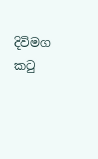දිවිමග කටු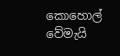කොහොල් වේමැයි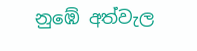නුඹේ අත්වැල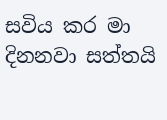සවිය කර මා දිනනවා සත්තයි